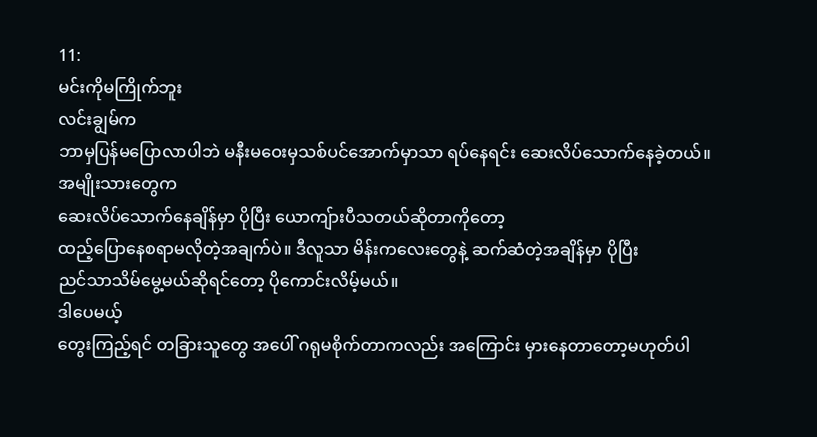11:
မင်းကိုမကြိုက်ဘူး
လင်းချွမ်က
ဘာမှပြန်မပြောလာပါဘဲ မနီးမဝေးမှသစ်ပင်အောက်မှာသာ ရပ်နေရင်း ဆေးလိပ်သောက်နေခဲ့တယ်။
အမျိုးသားတွေက
ဆေးလိပ်သောက်နေချိန်မှာ ပိုပြီး ယောကျ်ားပီသတယ်ဆိုတာကိုတော့
ထည့်ပြောနေစရာမလိုတဲ့အချက်ပဲ။ ဒီလူသာ မိန်းကလေးတွေနဲ့ ဆက်ဆံတဲ့အချိန်မှာ ပိုပြီး
ညင်သာသိမ်မွေ့မယ်ဆိုရင်တော့ ပိုကောင်းလိမ့်မယ်။
ဒါပေမယ့်
တွေးကြည့်ရင် တခြားသူတွေ အပေါ် ဂရုမစိုက်တာကလည်း အကြောင်း မှားနေတာတော့မဟုတ်ပါ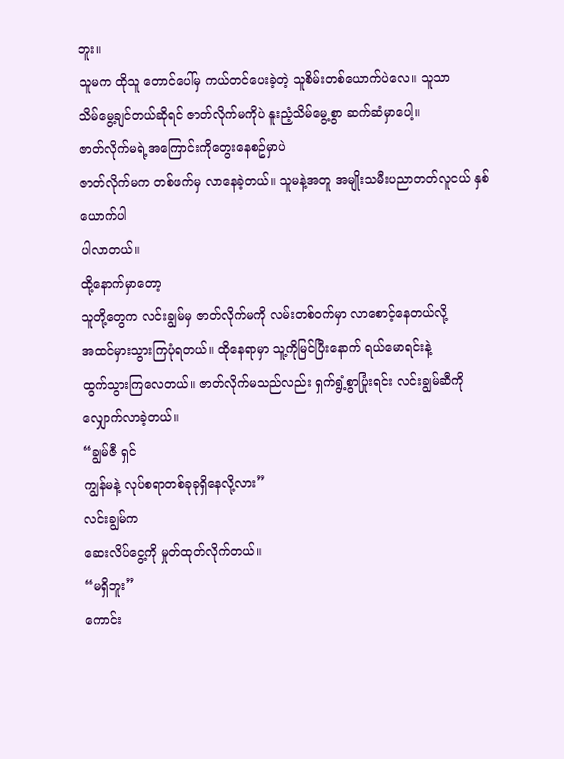ဘူး။
သူမက ထိုသူ တောင်ပေါ်မှ ကယ်တင်ပေးခဲ့တဲ့ သူစိမ်းတစ်ယောက်ပဲလေ။ သူသာ
သိမ်မွေ့ချင်တယ်ဆိုရင် ဇာတ်လိုက်မကိုပဲ နူးညံ့သိမ်မွေ့စွာ ဆက်ဆံမှာပေါ့။
ဇာတ်လိုက်မရဲ့အကြောင်းကိုတွေးနေစဥ်မှာပဲ
ဇာတ်လိုက်မက တစ်ဖက်မှ လာနေခဲ့တယ်။ သူမနဲ့အတူ အမျိုးသမီးပညာတတ်လူငယ် နှစ်ယောက်ပါ
ပါလာတယ်။
ထို့နောက်မှာတော့
သူတို့တွေက လင်းချွမ်မှ ဇာတ်လိုက်မကို လမ်းတစ်ဝက်မှာ လာစောင့်နေတယ်လို့
အထင်မှားသွားကြပုံရတယ်။ ထိုနေရာမှာ သူ့ကိုမြင်ပြီးနောက် ရယ်မောရင်းနဲ့
ထွက်သွားကြလေတယ်။ ဇာတ်လိုက်မသည်လည်း ရှက်ရွံ့စွာပြုံးရင်း လင်းချွမ်ဆီကို
လျှောက်လာခဲ့တယ်။
“ချွမ်ဇီ ရှင်
ကျွန်မနဲ့ လုပ်စရာတစ်ခုခုရှိနေလို့လား”
လင်းချွမ်က
ဆေးလိပ်ငွေ့ကို မှုတ်ထုတ်လိုက်တယ်။
“မရှိဘူး”
ကောင်း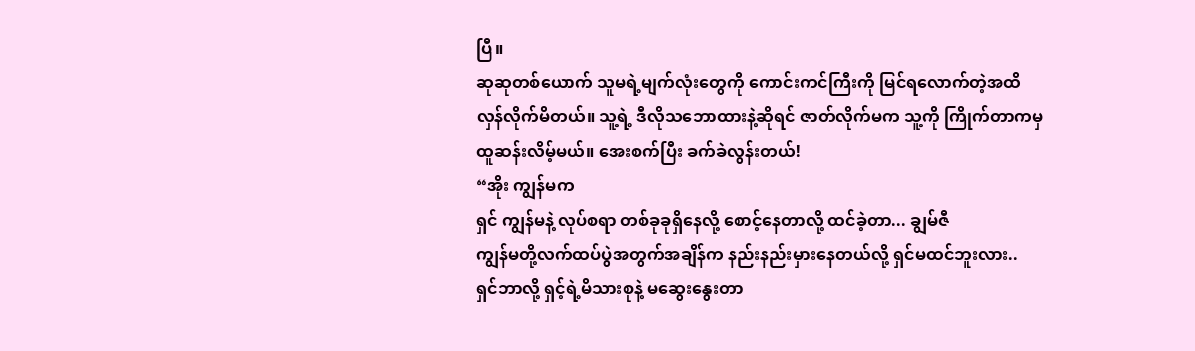ပြီ။
ဆုဆုတစ်ယောက် သူမရဲ့မျက်လုံးတွေကို ကောင်းကင်ကြီးကို မြင်ရလောက်တဲ့အထိ
လှန်လိုက်မိတယ်။ သူ့ရဲ့ ဒီလိုသဘောထားနဲ့ဆိုရင် ဇာတ်လိုက်မက သူ့ကို ကြိုက်တာကမှ
ထူဆန်းလိမ့်မယ်။ အေးစက်ပြီး ခက်ခဲလွန်းတယ်!
“အိုး ကျွန်မက
ရှင် ကျွန်မနဲ့ လုပ်စရာ တစ်ခုခုရှိနေလို့ စောင့်နေတာလို့ ထင်ခဲ့တာ... ချွမ်ဇီ
ကျွန်မတို့လက်ထပ်ပွဲအတွက်အချိန်က နည်းနည်းမှားနေတယ်လို့ ရှင်မထင်ဘူးလား..
ရှင်ဘာလို့ ရှင့်ရဲ့မိသားစုနဲ့ မဆွေးနွေးတာ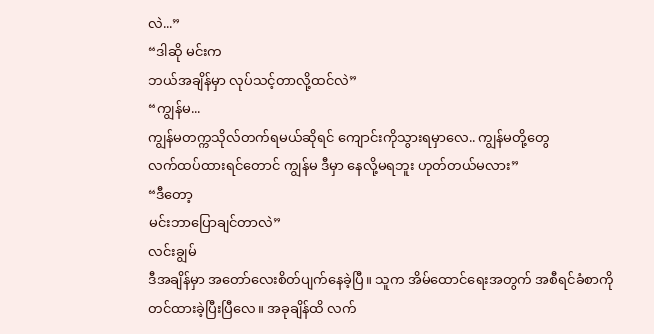လဲ...”
“ဒါဆို မင်းက
ဘယ်အချိန်မှာ လုပ်သင့်တာလို့ထင်လဲ”
“ကျွန်မ...
ကျွန်မတက္ကသိုလ်တက်ရမယ်ဆိုရင် ကျောင်းကိုသွားရမှာလေ.. ကျွန်မတို့တွေ
လက်ထပ်ထားရင်တောင် ကျွန်မ ဒီမှာ နေလို့မရဘူး ဟုတ်တယ်မလား”
“ဒီတော့
မင်းဘာပြောချင်တာလဲ”
လင်းချွမ်
ဒီအချိန်မှာ အတော်လေးစိတ်ပျက်နေခဲ့ပြီ။ သူက အိမ်ထောင်ရေးအတွက် အစီရင်ခံစာကို
တင်ထားခဲ့ပြီးပြီလေ။ အခုချိန်ထိ လက်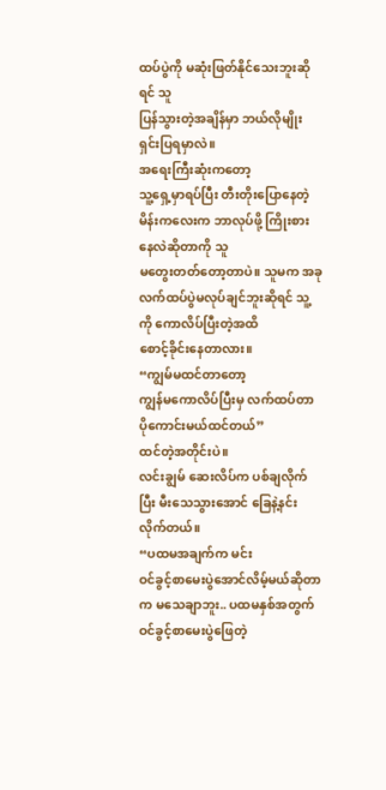ထပ်ပွဲကို မဆုံးဖြတ်နိုင်သေးဘူးဆိုရင် သူ
ပြန်သွားတဲ့အချိန်မှာ ဘယ်လိုမျိုး ရှင်းပြရမှာလဲ။
အရေးကြီးဆုံးကတော့
သူ့ရှေ့မှာရပ်ပြီး တီးတိုးပြောနေတဲ့မိန်းကလေးက ဘာလုပ်ဖို့ ကြိုးစားနေလဲဆိုတာကို သူ
မတွေးတတ်တော့တာပဲ။ သူမက အခု လက်ထပ်ပွဲမလုပ်ချင်ဘူးဆိုရင် သူ့ကို ကောလိပ်ပြီးတဲ့အထိ
စောင့်ခိုင်းနေတာလား။
“ကျွမ်မထင်တာတော့
ကျွန်မကောလိပ်ပြီးမှ လက်ထပ်တာ ပိုကောင်းမယ်ထင်တယ်”
ထင်တဲ့အတိုင်းပဲ။
လင်းချွမ် ဆေးလိပ်က ပစ်ချလိုက်ပြီး မီးသေသွားအောင် ခြေနဲ့နင်းလိုက်တယ်။
“ပထမအချက်က မင်း
ဝင်ခွင့်စာမေးပွဲအောင်လိမ့်မယ်ဆိုတာက မသေချာဘူး.. ပထမနှစ်အတွက်
ဝင်ခွင့်စာမေးပွဲဖြေတဲ့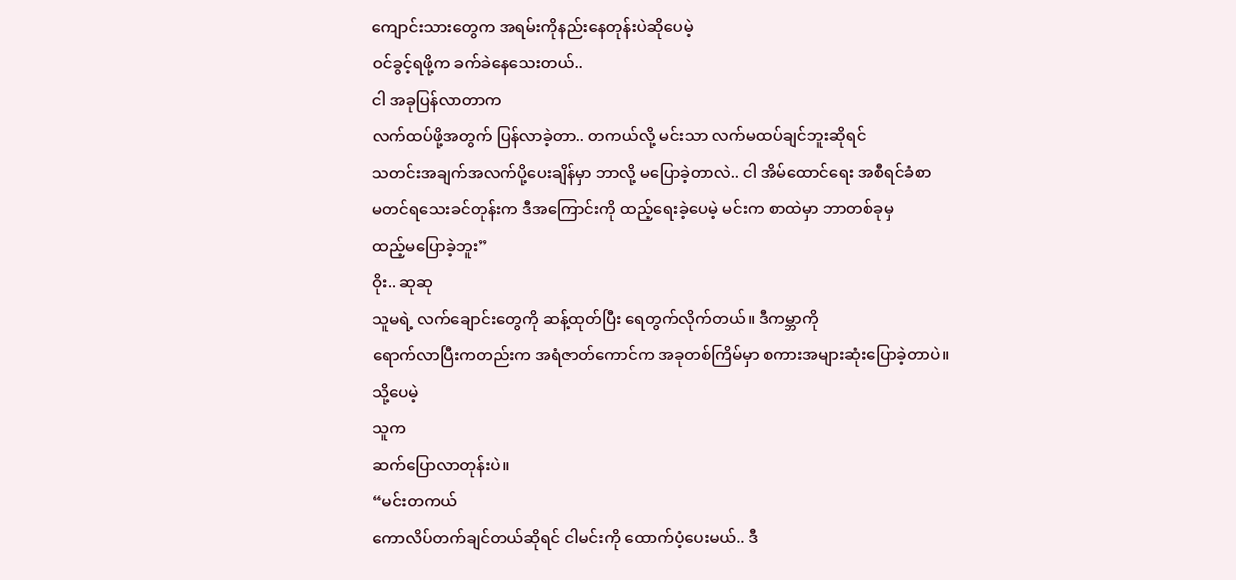ကျောင်းသားတွေက အရမ်းကိုနည်းနေတုန်းပဲဆိုပေမဲ့
ဝင်ခွင့်ရဖို့က ခက်ခဲနေသေးတယ်..
ငါ အခုပြန်လာတာက
လက်ထပ်ဖို့အတွက် ပြန်လာခဲ့တာ.. တကယ်လို့ မင်းသာ လက်မထပ်ချင်ဘူးဆိုရင်
သတင်းအချက်အလက်ပို့ပေးချိန်မှာ ဘာလို့ မပြောခဲ့တာလဲ.. ငါ အိမ်ထောင်ရေး အစီရင်ခံစာ
မတင်ရသေးခင်တုန်းက ဒီအကြောင်းကို ထည့်ရေးခဲ့ပေမဲ့ မင်းက စာထဲမှာ ဘာတစ်ခုမှ
ထည့်မပြောခဲ့ဘူး”
ဝိုး.. ဆုဆု
သူမရဲ့ လက်ချောင်းတွေကို ဆန့်ထုတ်ပြီး ရေတွက်လိုက်တယ်။ ဒီကမ္ဘာကို
ရောက်လာပြီးကတည်းက အရံဇာတ်ကောင်က အခုတစ်ကြိမ်မှာ စကားအများဆုံးပြောခဲ့တာပဲ။
သို့ပေမဲ့
သူက
ဆက်ပြောလာတုန်းပဲ။
“မင်းတကယ်
ကောလိပ်တက်ချင်တယ်ဆိုရင် ငါမင်းကို ထောက်ပံ့ပေးမယ်.. ဒီ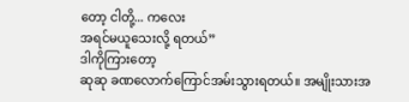တော့ ငါတို့... ကလေး
အရင်မယူသေးလို့ ရတယ်”
ဒါကိုကြားတော့
ဆုဆု ခဏလောက်ကြောင်အမ်းသွားရတယ်။ အမျိုးသားအ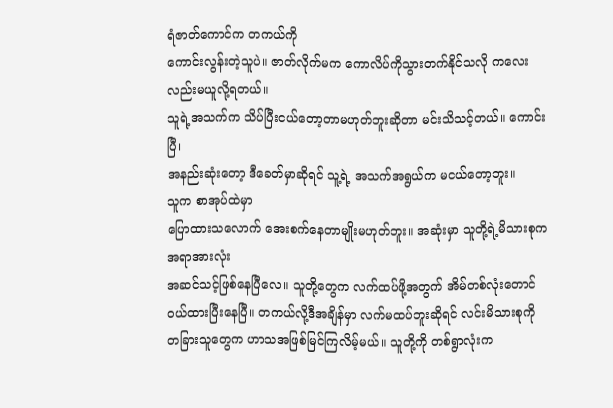ရံဇာတ်ကောင်က တကယ်ကို
ကောင်းလွန်းတဲ့သူပဲ။ ဇာတ်လိုက်မက ကောလိပ်ကိုသွားတက်နိုင်သလို ကလေးလည်းမယူလို့ရတယ်။
သူရဲ့အသက်က သိပ်ပြီးငယ်တော့တာမဟုတ်ဘူးဆိုတာ မင်းသိသင့်တယ်။ ကောင်းပြီ၊
အနည်းဆုံးတော့ ဒီခေတ်မှာဆိုရင် သူ့ရဲ့ အသက်အရွယ်က မငယ်တော့ဘူး။
သူက စာအုပ်ထဲမှာ
ပြောထားသလောက် အေးစက်နေတာမျိုးမဟုတ်ဘူး။ အဆုံးမှာ သူတို့ရဲ့မိသားစုက အရာအားလုံး
အဆင်သင့်ဖြစ်နေပြီလေ။ သူတို့တွေက လက်ထပ်ဖို့အတွက် အိမ်တစ်လုံးတောင်
ဝယ်ထားပြီးနေပြီ။ တကယ်လို့ဒီအချိန်မှာ လက်မထပ်ဘူးဆိုရင် လင်းမိသားစုကို
တခြားသူတွေက ဟာသအဖြစ်မြင်ကြလိမ့်မယ်။ သူတို့ကို တစ်ရွာလုံးက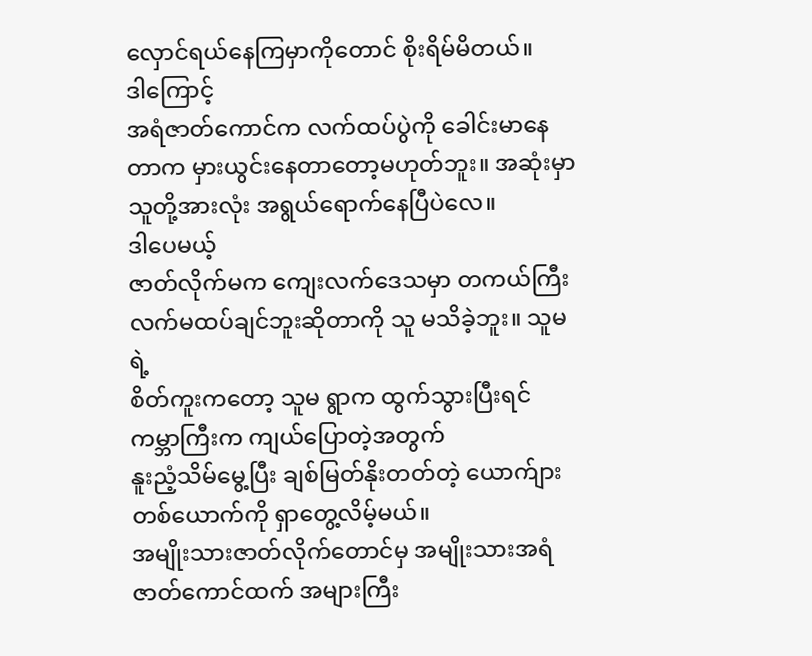လှောင်ရယ်နေကြမှာကိုတောင် စိုးရိမ်မိတယ်။
ဒါကြောင့်
အရံဇာတ်ကောင်က လက်ထပ်ပွဲကို ခေါင်းမာနေတာက မှားယွင်းနေတာတော့မဟုတ်ဘူး။ အဆုံးမှာ
သူတို့အားလုံး အရွယ်ရောက်နေပြီပဲလေ။
ဒါပေမယ့်
ဇာတ်လိုက်မက ကျေးလက်ဒေသမှာ တကယ်ကြီး လက်မထပ်ချင်ဘူးဆိုတာကို သူ မသိခဲ့ဘူး။ သူမရဲ့
စိတ်ကူးကတော့ သူမ ရွာက ထွက်သွားပြီးရင် ကမ္ဘာကြီးက ကျယ်ပြောတဲ့အတွက်
နူးညံ့သိမ်မွေ့ပြီး ချစ်မြတ်နိုးတတ်တဲ့ ယောက်ျားတစ်ယောက်ကို ရှာတွေ့လိမ့်မယ်။
အမျိုးသားဇာတ်လိုက်တောင်မှ အမျိုးသားအရံဇာတ်ကောင်ထက် အများကြီး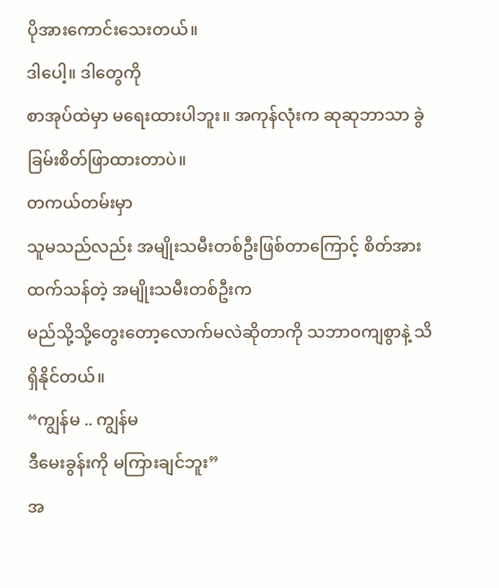ပိုအားကောင်းသေးတယ်။
ဒါပေါ့။ ဒါတွေကို
စာအုပ်ထဲမှာ မရေးထားပါဘူး။ အကုန်လုံးက ဆုဆုဘာသာ ခွဲခြမ်းစိတ်ဖြာထားတာပဲ။
တကယ်တမ်းမှာ
သူမသည်လည်း အမျိုးသမီးတစ်ဦးဖြစ်တာကြောင့် စိတ်အားထက်သန်တဲ့ အမျိုးသမီးတစ်ဦးက
မည်သို့သို့တွေးတော့လောက်မလဲဆိုတာကို သဘာဝကျစွာနဲ့ သိရှိနိုင်တယ်။
“ကျွန်မ .. ကျွန်မ
ဒီမေးခွန်းကို မကြားချင်ဘူး”
အ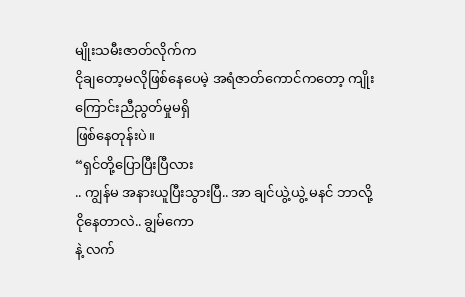မျိုးသမီးဇာတ်လိုက်က
ငိုချတော့မလိုဖြစ်နေပေမဲ့ အရံဇာတ်ကောင်ကတော့ ကျိုးကြောင်းညီညွတ်မှုမရှိ
ဖြစ်နေတုန်းပဲ။
“ရှင်တို့ပြောပြီးပြီလား
.. ကျွန်မ အနားယူပြီးသွားပြီ.. အာ ချင်ယွဲ့ယွဲ့ မနင် ဘာလို့ငိုနေတာလဲ.. ချွမ်ကော
နဲ့ လက်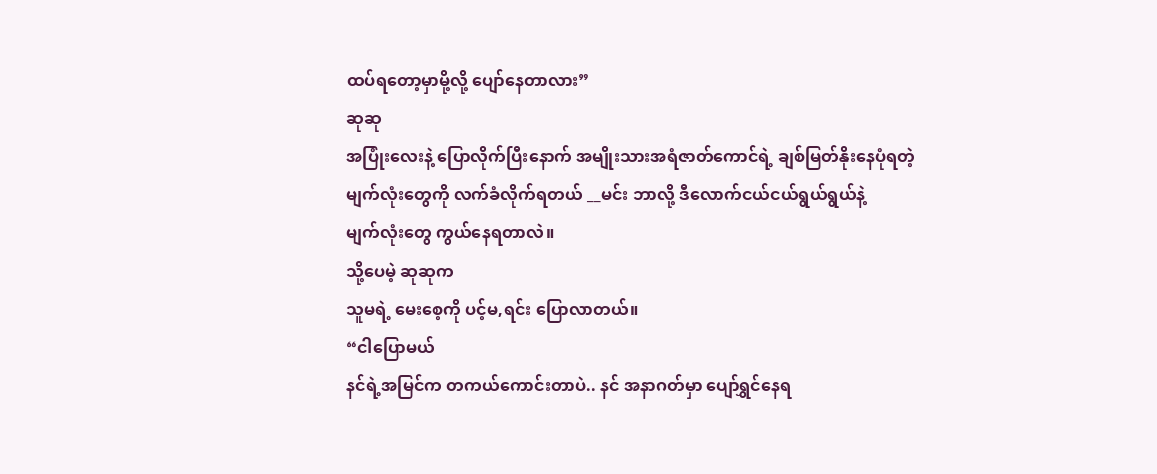ထပ်ရတော့မှာမို့လို့ ပျော်နေတာလား”
ဆုဆု
အပြုံးလေးနဲ့ ပြောလိုက်ပြီးနောက် အမျိုးသားအရံဇာတ်ကောင်ရဲ့ ချစ်မြတ်နိုးနေပုံရတဲ့
မျက်လုံးတွေကို လက်ခံလိုက်ရတယ် __မင်း ဘာလို့ ဒီလောက်ငယ်ငယ်ရွယ်ရွယ်နဲ့
မျက်လုံးတွေ ကွယ်နေရတာလဲ။
သို့ပေမဲ့ ဆုဆုက
သူမရဲ့ မေးစေ့ကို ပင့်မ,ရင်း ပြောလာတယ်။
“ငါပြောမယ်
နင်ရဲ့အမြင်က တကယ်ကောင်းတာပဲ.. နင် အနာဂတ်မှာ ပျော်ရွှင်နေရ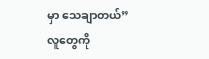မှာ သေချာတယ်”
လူတွေကို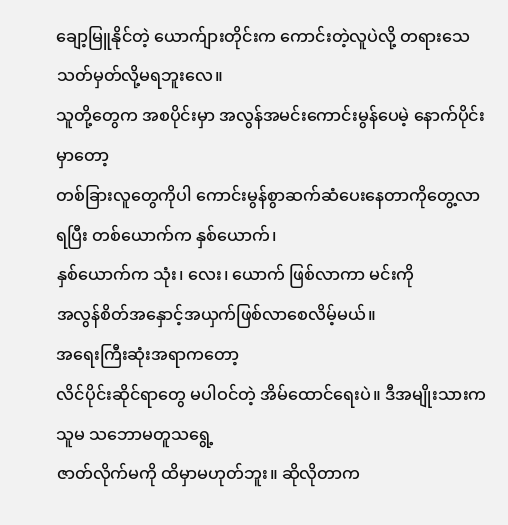ချော့မြူနိုင်တဲ့ ယောက်ျားတိုင်းက ကောင်းတဲ့လူပဲလို့ တရားသေ သတ်မှတ်လို့မရဘူးလေ။
သူတို့တွေက အစပိုင်းမှာ အလွန်အမင်းကောင်းမွန်ပေမဲ့ နောက်ပိုင်းမှာတော့
တစ်ခြားလူတွေကိုပါ ကောင်းမွန်စွာဆက်ဆံပေးနေတာကိုတွေ့လာရပြီး တစ်ယောက်က နှစ်ယောက်၊
နှစ်ယောက်က သုံး၊ လေး၊ ယောက် ဖြစ်လာကာ မင်းကို
အလွန်စိတ်အနှောင့်အယှက်ဖြစ်လာစေလိမ့်မယ်။
အရေးကြီးဆုံးအရာကတော့
လိင်ပိုင်းဆိုင်ရာတွေ မပါဝင်တဲ့ အိမ်ထောင်ရေးပဲ။ ဒီအမျိုးသားက သူမ သဘောမတူသရွေ့
ဇာတ်လိုက်မကို ထိမှာမဟုတ်ဘူး။ ဆိုလိုတာက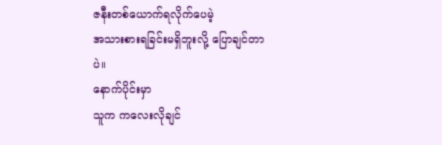ဇနီးတစ်ယောက်ရလိုက်ပေမဲ့
အသားစားရခြင်းမရှိဘူးလို့ ပြောချင်တာပဲ။
နောက်ပိုင်းမှာ
သူက ကလေးလိုချင်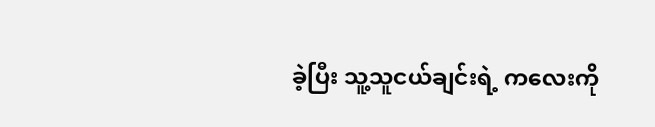ခဲ့ပြီး သူ့သူငယ်ချင်းရဲ့ ကလေးကို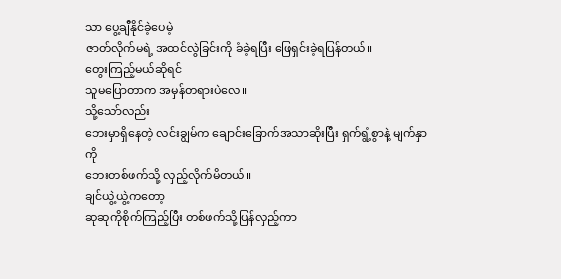သာ ပွေ့ချီနိုင်ခဲ့ပေမဲ့
ဇာတ်လိုက်မရဲ့ အထင်လွဲခြင်းကို ခံခဲ့ရပြီး ဖြေရှင်းခဲ့ရပြန်တယ်။
တွေးကြည့်မယ်ဆိုရင်
သူမပြောတာက အမှန်တရားပဲလေ။
သို့သော်လည်း
ဘေးမှာရှိနေတဲ့ လင်းချွမ်က ချောင်းခြောက်အသာဆိုးပြီး ရှက်ရွံ့စွာနဲ့ မျက်နှာကို
ဘေးတစ်ဖက်သို့ လှည့်လိုက်မိတယ်။
ချင်ယွဲ့ယွဲ့ကတော့
ဆုဆုကိုစိုက်ကြည့်ပြီး တစ်ဖက်သို့ပြန်လှည့်ကာ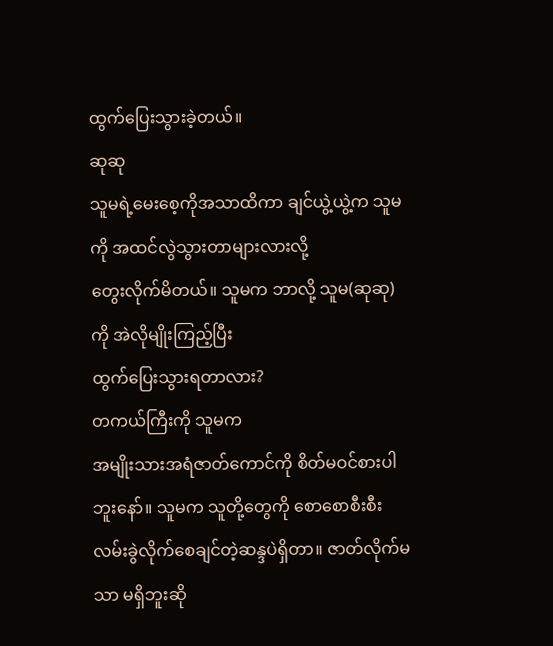ထွက်ပြေးသွားခဲ့တယ်။
ဆုဆု
သူမရဲ့မေးစေ့ကိုအသာထိကာ ချင်ယွဲ့ယွဲ့က သူမကို အထင်လွဲသွားတာများလားလို့
တွေးလိုက်မိတယ်။ သူမက ဘာလို့ သူမ(ဆုဆု)ကို အဲလိုမျိုးကြည့်ပြီး
ထွက်ပြေးသွားရတာလား?
တကယ်ကြီးကို သူမက
အမျိုးသားအရံဇာတ်ကောင်ကို စိတ်မဝင်စားပါဘူးနော်။ သူမက သူတို့တွေကို စောစောစီးစီး
လမ်းခွဲလိုက်စေချင်တဲ့ဆန္ဒပဲရှိတာ။ ဇာတ်လိုက်မသာ မရှိဘူးဆို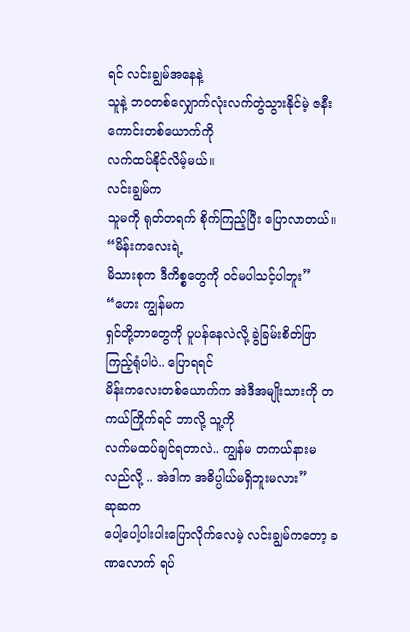ရင် လင်းချွမ်အနေနဲ့
သူနဲ့ ဘဝတစ်လျှောက်လုံးလက်တွဲသွားနိုင်မဲ့ ဇနီးကောင်းတစ်ယောက်ကို
လက်ထပ်နိုင်လိမ့်မယ်။
လင်းချွမ်က
သူမကို ရုတ်တရက် စိုက်ကြည့်ပြီး ပြောလာတယ်။
“မိန်းကလေးရဲ့
မိသားစုက ဒီကိစ္စတွေကို ဝင်မပါသင့်ပါဘူး”
“ဟေး ကျွန်မက
ရှင်တို့ဘာတွေကို ပူပန်နေလဲလို့ ခွဲခြမ်းစိတ်ဖြာကြည့်ရုံပါပဲ.. ပြောရရင်
မိန်းကလေးတစ်ယောက်က အဲဒီအမျိုးသားကို တကယ်ကြိုက်ရင် ဘာလို့ သူ့ကို
လက်မထပ်ချင်ရတာလဲ.. ကျွန်မ တကယ်နားမလည်လို့ .. အဲဒါက အဓိပ္ပါယ်မရှိဘူးမလား”
ဆုဆက
ပေါ့ပေါ့ပါးပါးပြောလိုက်လေမဲ့ လင်းချွမ်ကတော့ ခဏလောက် ရပ်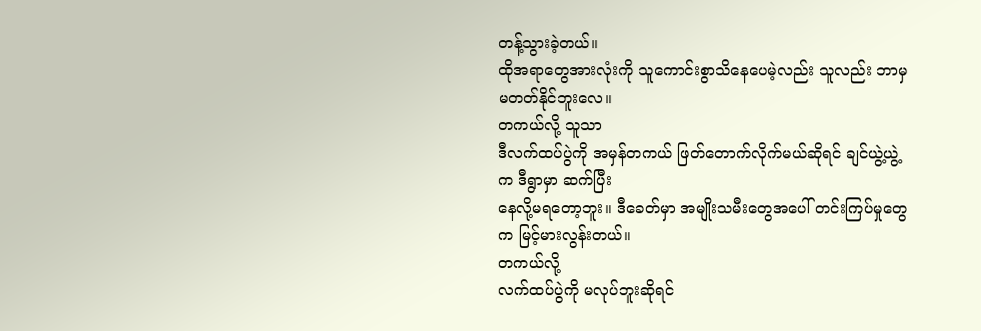တန့်သွားခဲ့တယ်။
ထိုအရာတွေအားလုံးကို သူကောင်းစွာသိနေပေမဲ့လည်း သူလည်း ဘာမှ မတတ်နိုင်ဘူးလေ။
တကယ်လို့ သူသာ
ဒီလက်ထပ်ပွဲကို အမှန်တကယ် ဖြတ်တောက်လိုက်မယ်ဆိုရင် ချင်ယွဲ့ယွဲ့က ဒီရွာမှာ ဆက်ပြီး
နေလို့မရတော့ဘူး။ ဒီခေတ်မှာ အမျိုးသမီးတွေအပေါ် တင်းကြပ်မှုတွေက မြင့်မားလွန်းတယ်။
တကယ်လို့
လက်ထပ်ပွဲကို မလုပ်ဘူးဆိုရင်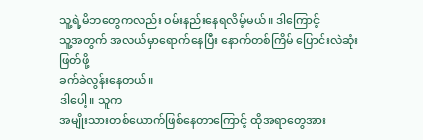သူ့ရဲ့မိဘတွေကလည်း ဝမ်းနည်းနေရလိမ့်မယ်။ ဒါကြောင့်
သူ့အတွက် အလယ်မှာရောက်နေပြီး နောက်တစ်ကြိမ် ပြောင်းလဲဆုံးဖြတ်ဖို့
ခက်ခဲလွန်းနေတယ်။
ဒါပေါ့။ သူက
အမျိုးသားတစ်ယောက်ဖြစ်နေတာကြောင့် ထိုအရာတွေအား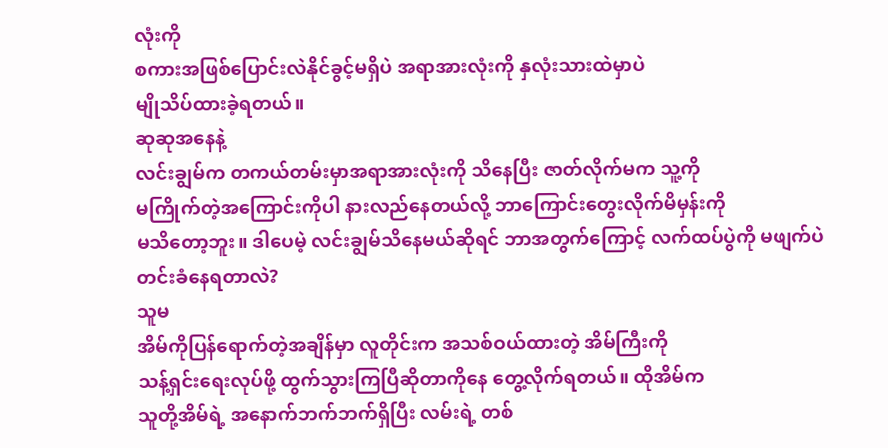လုံးကို
စကားအဖြစ်ပြောင်းလဲနိုင်ခွင့်မရှိပဲ အရာအားလုံးကို နှလုံးသားထဲမှာပဲ
မျိုသိပ်ထားခဲ့ရတယ်။
ဆုဆုအနေနဲ့
လင်းချွမ်က တကယ်တမ်းမှာအရာအားလုံးကို သိနေပြီး ဇာတ်လိုက်မက သူ့ကို
မကြိုက်တဲ့အကြောင်းကိုပါ နားလည်နေတယ်လို့ ဘာကြောင်းတွေးလိုက်မိမှန်းကို
မသိတော့ဘူး။ ဒါပေမဲ့ လင်းချွမ်သိနေမယ်ဆိုရင် ဘာအတွက်ကြောင့် လက်ထပ်ပွဲကို မဖျက်ပဲ
တင်းခံနေရတာလဲ?
သူမ
အိမ်ကိုပြန်ရောက်တဲ့အချိန်မှာ လူတိုင်းက အသစ်ဝယ်ထားတဲ့ အိမ်ကြီးကို
သန့်ရှင်းရေးလုပ်ဖို့ ထွက်သွားကြပြီဆိုတာကိုနေ တွေ့လိုက်ရတယ်။ ထိုအိမ်က
သူတို့အိမ်ရဲ့ အနောက်ဘက်ဘက်ရှိပြီး လမ်းရဲ့ တစ်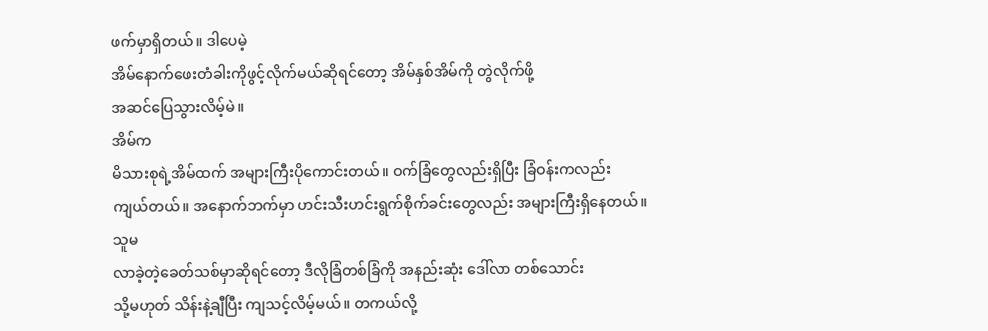ဖက်မှာရှိတယ်။ ဒါပေမဲ့
အိမ်နောက်ဖေးတံခါးကိုဖွင့်လိုက်မယ်ဆိုရင်တော့ အိမ်နှစ်အိမ်ကို တွဲလိုက်ဖို့
အဆင်ပြေသွားလိမ့်မဲ။
အိမ်က
မိသားစုရဲ့အိမ်ထက် အများကြီးပိုကောင်းတယ်။ ဝက်ခြံတွေလည်းရှိပြီး ခြံဝန်းကလည်း
ကျယ်တယ်။ အနောက်ဘက်မှာ ဟင်းသီးဟင်းရွက်စိုက်ခင်းတွေလည်း အများကြီးရှိနေတယ်။
သူမ
လာခဲ့တဲ့ခေတ်သစ်မှာဆိုရင်တော့ ဒီလိုခြံတစ်ခြံကို အနည်းဆုံး ဒေါ်လာ တစ်သောင်း
သို့မဟုတ် သိန်းနဲ့ချီပြီး ကျသင့်လိမ့်မယ်။ တကယ်လို့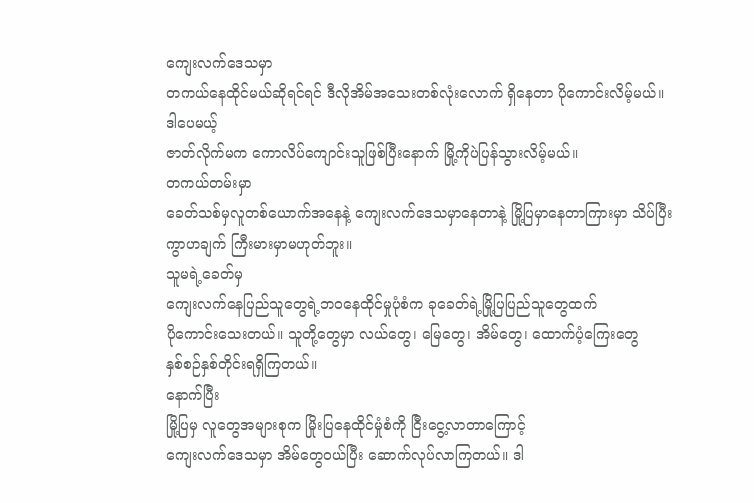ကျေးလက်ဒေသမှာ
တကယ်နေထိုင်မယ်ဆိုရင်ရင် ဒီလိုအိမ်အသေးတစ်လုံးလောက် ရှိနေတာ ပိုကောင်းလိမ့်မယ်။
ဒါပေမယ့်
ဇာတ်လိုက်မက ကောလိပ်ကျောင်းသူဖြစ်ပြီးနောက် မြို့ကိုပဲပြန်သွားလိမ့်မယ်။
တကယ်တမ်းမှာ
ခေတ်သစ်မှလူတစ်ယောက်အနေနဲ့ ကျေးလက်ဒေသမှာနေတာနဲ့ မြို့ပြမှာနေတာကြားမှာ သိပ်ပြီး
ကွာဟချက် ကြီးမားမှာမဟုတ်ဘူး။
သူမရဲ့ခေတ်မှ
ကျေးလက်နေပြည်သူတွေရဲ့ဘဝနေထိုင်မှုပုံစံက ခုခေတ်ရဲ့မြို့ပြပြည်သူတွေထက်
ပိုကောင်းသေးတယ်။ သူတို့တွေမှာ လယ်တွေ၊ မြေတွေ၊ အိမ်တွေ၊ ထောက်ပံ့ကြေးတွေ
နှစ်စဉ်နှစ်တိုင်းရရှိကြတယ်။
နောက်ပြီး
မြို့ပြမှ လူတွေအများစုက မြိုးပြနေထိုင်မှုံစံကို ငြီးငွေ့လာတာကြောင့်
ကျေးလက်ဒေသမှာ အိမ်တွေဝယ်ပြီး ဆောက်လုပ်လာကြတယ်။ ဒါ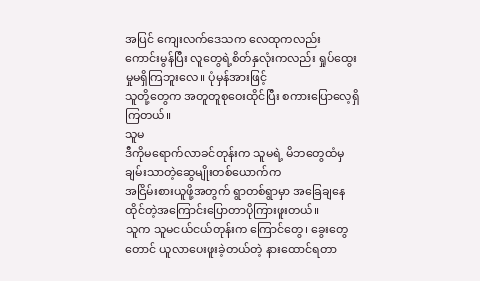အပြင် ကျေးလက်ဒေသက လေထုကလည်း
ကောင်းမွန်ပြီး လူတွေရဲ့စိတ်နှလုံးကလည်း ရှုပ်ထွေးမှုမရှိကြဘူးလေ။ ပုံမှန်အားဖြင့်
သူတို့တွေက အတူတူစုဝေးထိုင်ပြီး စကားပြောလေ့ရှိကြတယ်။
သူမ
ဒီကိုမရောက်လာခင်တုန်းက သူမရဲ့ မိဘတွေထံမှ ချမ်းသာတဲ့ဆွေမျိုးတစ်ယောက်က
အငြိမ်းစားယူဖို့အတွက် ရွာတစ်ရွာမှာ အခြေချနေထိုင်တဲ့အကြောင်းပြောတာပိုကြားဖူးတယ်။
သူက သူမငယ်ငယ်တုန်းက ကြောင်တွေ၊ ခွေးတွေတောင် ယူလာပေးဖူးခဲ့တယ်တဲ့ နားထောင်ရတာ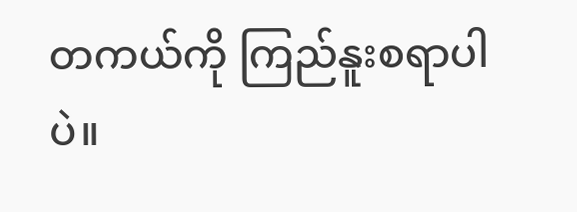တကယ်ကို ကြည်နူးစရာပါပဲ။